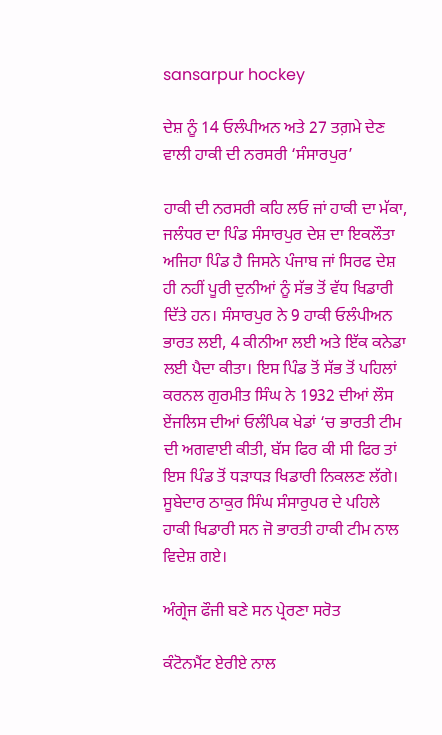sansarpur hockey

ਦੇਸ਼ ਨੂੰ 14 ਓਲੰਪੀਅਨ ਅਤੇ 27 ਤਗ਼ਮੇ ਦੇਣ ਵਾਲੀ ਹਾਕੀ ਦੀ ਨਰਸਰੀ ‘ਸੰਸਾਰਪੁਰ’

ਹਾਕੀ ਦੀ ਨਰਸਰੀ ਕਹਿ ਲਓ ਜਾਂ ਹਾਕੀ ਦਾ ਮੱਕਾ, ਜਲੰਧਰ ਦਾ ਪਿੰਡ ਸੰਸਾਰਪੁਰ ਦੇਸ਼ ਦਾ ਇਕਲੌਤਾ ਅਜਿਹਾ ਪਿੰਡ ਹੈ ਜਿਸਨੇ ਪੰਜਾਬ ਜਾਂ ਸਿਰਫ ਦੇਸ਼ ਹੀ ਨਹੀਂ ਪੂਰੀ ਦੁਨੀਆਂ ਨੂੰ ਸੱਭ ਤੋਂ ਵੱਧ ਖਿਡਾਰੀ ਦਿੱਤੇ ਹਨ। ਸੰਸਾਰਪੁਰ ਨੇ 9 ਹਾਕੀ ਓਲੰਪੀਅਨ ਭਾਰਤ ਲਈ, 4 ਕੀਨੀਆ ਲਈ ਅਤੇ ਇੱਕ ਕਨੇਡਾ ਲਈ ਪੈਦਾ ਕੀਤਾ। ਇਸ ਪਿੰਡ ਤੋਂ ਸੱਭ ਤੋਂ ਪਹਿਲਾਂ ਕਰਨਲ ਗੁਰਮੀਤ ਸਿੰਘ ਨੇ 1932 ਦੀਆਂ ਲੌਸ ਏਂਜਲਿਸ ਦੀਆਂ ਓਲੰਪਿਕ ਖੇਡਾਂ ‘ਚ ਭਾਰਤੀ ਟੀਮ ਦੀ ਅਗਵਾਈ ਕੀਤੀ, ਬੱਸ ਫਿਰ ਕੀ ਸੀ ਫਿਰ ਤਾਂ ਇਸ ਪਿੰਡ ਤੋਂ ਧੜਾਧੜ ਖਿਡਾਰੀ ਨਿਕਲਣ ਲੱਗੇ। ਸੂਬੇਦਾਰ ਠਾਕੁਰ ਸਿੰਘ ਸੰਸਾਰੁਪਰ ਦੇ ਪਹਿਲੇ ਹਾਕੀ ਖਿਡਾਰੀ ਸਨ ਜੋ ਭਾਰਤੀ ਹਾਕੀ ਟੀਮ ਨਾਲ ਵਿਦੇਸ਼ ਗਏ।

ਅੰਗ੍ਰੇਜ ਫੌਜੀ ਬਣੇ ਸਨ ਪ੍ਰੇਰਣਾ ਸਰੋਤ

ਕੰਟੋਨਮੈਂਟ ਏਰੀਏ ਨਾਲ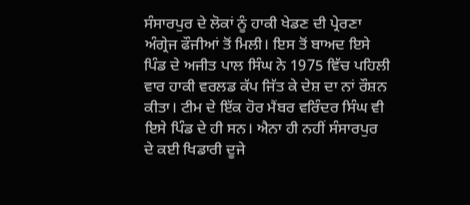ਸੰਸਾਰਪੁਰ ਦੇ ਲੋਕਾਂ ਨੂੰ ਹਾਕੀ ਖੇਡਣ ਦੀ ਪ੍ਰੇਰਣਾ ਅੰਗ੍ਰੇਜ ਫੌਜੀਆਂ ਤੋਂ ਮਿਲੀ। ਇਸ ਤੋਂ ਬਾਅਦ ਇਸੇ ਪਿੰਡ ਦੇ ਅਜੀਤ ਪਾਲ ਸਿੰਘ ਨੇ 1975 ਵਿੱਚ ਪਹਿਲੀ ਵਾਰ ਹਾਕੀ ਵਰਲਡ ਕੱਪ ਜਿੱਤ ਕੇ ਦੇਸ਼ ਦਾ ਨਾਂ ਰੌਸ਼ਨ ਕੀਤਾ। ਟੀਮ ਦੇ ਇੱਕ ਹੋਰ ਮੈਂਬਰ ਵਰਿੰਦਰ ਸਿੰਘ ਵੀ ਇਸੇ ਪਿੰਡ ਦੇ ਹੀ ਸਨ। ਐਨਾ ਹੀ ਨਹੀਂ ਸੰਸਾਰਪੁਰ ਦੇ ਕਈ ਖਿਡਾਰੀ ਦੂਜੇ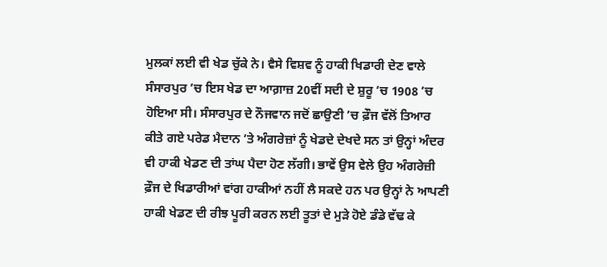ਮੁਲਕਾਂ ਲਈ ਵੀ ਖੇਡ ਚੁੱਕੇ ਨੇ। ਵੈਸੇ ਵਿਸ਼ਵ ਨੂੰ ਹਾਕੀ ਖਿਡਾਰੀ ਦੇਣ ਵਾਲੇ ਸੰਸਾਰਪੁਰ ’ਚ ਇਸ ਖੇਡ ਦਾ ਆਗ਼ਾਜ਼ 20ਵੀਂ ਸਦੀ ਦੇ ਸ਼ੁਰੂ ’ਚ 1908 ’ਚ ਹੋਇਆ ਸੀ। ਸੰਸਾਰਪੁਰ ਦੇ ਨੌਜਵਾਨ ਜਦੋਂ ਛਾਉਣੀ ’ਚ ਫ਼ੌਜ ਵੱਲੋਂ ਤਿਆਰ ਕੀਤੇ ਗਏ ਪਰੇਡ ਮੈਦਾਨ ’ਤੇ ਅੰਗਰੇਜ਼ਾਂ ਨੂੰ ਖੇਡਦੇ ਦੇਖਦੇ ਸਨ ਤਾਂ ਉਨ੍ਹਾਂ ਅੰਦਰ ਵੀ ਹਾਕੀ ਖੇਡਣ ਦੀ ਤਾਂਘ ਪੈਦਾ ਹੋਣ ਲੱਗੀ। ਭਾਵੇਂ ਉਸ ਵੇਲੇ ਉਹ ਅੰਗਰੇਜ਼ੀ ਫ਼ੌਜ ਦੇ ਖਿਡਾਰੀਆਂ ਵਾਂਗ ਹਾਕੀਆਂ ਨਹੀਂ ਲੈ ਸਕਦੇ ਹਨ ਪਰ ਉਨ੍ਹਾਂ ਨੇ ਆਪਣੀ ਹਾਕੀ ਖੇਡਣ ਦੀ ਰੀਝ ਪੂਰੀ ਕਰਨ ਲਈ ਤੂਤਾਂ ਦੇ ਮੁੜੇ ਹੋਏ ਡੰਡੇ ਵੱਢ ਕੇ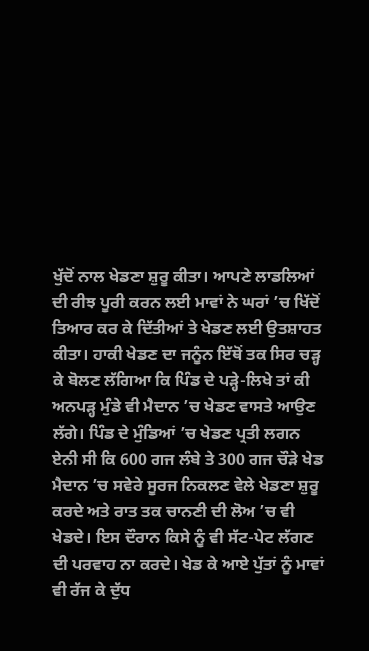ਖੁੱਦੋਂ ਨਾਲ ਖੇਡਣਾ ਸ਼ੁਰੂ ਕੀਤਾ। ਆਪਣੇ ਲਾਡਲਿਆਂ ਦੀ ਰੀਝ ਪੂਰੀ ਕਰਨ ਲਈ ਮਾਵਾਂ ਨੇ ਘਰਾਂ ’ਚ ਖਿੱਦੋਂ ਤਿਆਰ ਕਰ ਕੇ ਦਿੱਤੀਆਂ ਤੇ ਖੇਡਣ ਲਈ ਉਤਸ਼ਾਹਤ ਕੀਤਾ। ਹਾਕੀ ਖੇਡਣ ਦਾ ਜਨੂੰਨ ਇੱਥੋਂ ਤਕ ਸਿਰ ਚੜ੍ਹ ਕੇ ਬੋਲਣ ਲੱਗਿਆ ਕਿ ਪਿੰਡ ਦੇ ਪੜ੍ਹੇ-ਲਿਖੇ ਤਾਂ ਕੀ ਅਨਪੜ੍ਹ ਮੁੰਡੇ ਵੀ ਮੈਦਾਨ ’ਚ ਖੇਡਣ ਵਾਸਤੇ ਆਉਣ ਲੱਗੇ। ਪਿੰਡ ਦੇ ਮੁੰਡਿਆਂ ’ਚ ਖੇਡਣ ਪ੍ਰਤੀ ਲਗਨ ਏਨੀ ਸੀ ਕਿ 600 ਗਜ ਲੰਬੇ ਤੇ 300 ਗਜ ਚੌੜੇ ਖੇਡ ਮੈਦਾਨ ’ਚ ਸਵੇਰੇ ਸੂਰਜ ਨਿਕਲਣ ਵੇਲੇ ਖੇਡਣਾ ਸ਼ੁਰੂ ਕਰਦੇ ਅਤੇ ਰਾਤ ਤਕ ਚਾਨਣੀ ਦੀ ਲੋਅ ’ਚ ਵੀ ਖੇਡਦੇ। ਇਸ ਦੌਰਾਨ ਕਿਸੇ ਨੂੰ ਵੀ ਸੱਟ-ਪੇਟ ਲੱਗਣ ਦੀ ਪਰਵਾਹ ਨਾ ਕਰਦੇ। ਖੇਡ ਕੇ ਆਏ ਪੁੱਤਾਂ ਨੂੰ ਮਾਵਾਂ ਵੀ ਰੱਜ ਕੇ ਦੁੱਧ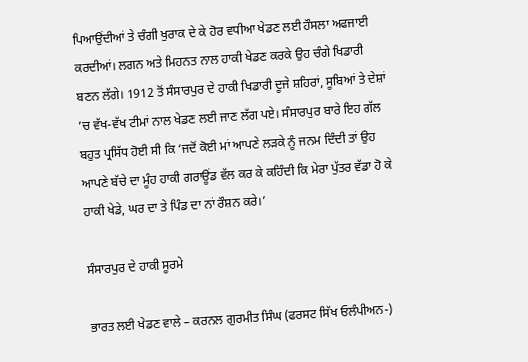ਪਿਆਉਂਦੀਆਂ ਤੇ ਚੰਗੀ ਖੁਰਾਕ ਦੇ ਕੇ ਹੋਰ ਵਧੀਆ ਖੇਡਣ ਲਈ ਹੌਸਲਾ ਅਫਜਾਈ ਕਰਦੀਆਂ। ਲਗਨ ਅਤੇ ਮਿਹਨਤ ਨਾਲ ਹਾਕੀ ਖੇਡਣ ਕਰਕੇ ਉਹ ਚੰਗੇ ਖਿਡਾਰੀ ਬਣਨ ਲੱਗੇ। 1912 ਤੋਂ ਸੰਸਾਰਪੁਰ ਦੇ ਹਾਕੀ ਖਿਡਾਰੀ ਦੂਜੇ ਸ਼ਹਿਰਾਂ, ਸੂਬਿਆਂ ਤੇ ਦੇਸ਼ਾਂ ’ਚ ਵੱਖ-ਵੱਖ ਟੀਮਾਂ ਨਾਲ ਖੇਡਣ ਲਈ ਜਾਣ ਲੱਗ ਪਏ। ਸੰਸਾਰਪੁਰ ਬਾਰੇ ਇਹ ਗੱਲ ਬਹੁਤ ਪ੍ਰਸਿੱਧ ਹੋਈ ਸੀ ਕਿ ‘ਜਦੋਂ ਕੋਈ ਮਾਂ ਆਪਣੇ ਲੜਕੇ ਨੂੰ ਜਨਮ ਦਿੰਦੀ ਤਾਂ ਉਹ ਆਪਣੇ ਬੱਚੇ ਦਾ ਮੂੰਹ ਹਾਕੀ ਗਰਾਊਂਡ ਵੱਲ ਕਰ ਕੇ ਕਹਿੰਦੀ ਕਿ ਮੇਰਾ ਪੁੱਤਰ ਵੱਡਾ ਹੋ ਕੇ ਹਾਕੀ ਖੇਡੇ, ਘਰ ਦਾ ਤੇ ਪਿੰਡ ਦਾ ਨਾਂ ਰੌਸ਼ਨ ਕਰੇ।’

ਸੰਸਾਰਪੁਰ ਦੇ ਹਾਕੀ ਸੂਰਮੇ

ਭਾਰਤ ਲਈ ਖੇਡਣ ਵਾਲੇ – ਕਰਨਲ ਗੁਰਮੀਤ ਸਿੰਘ (ਫਰਸਟ ਸਿੱਖ ਓਲੰਪੀਅਨ-)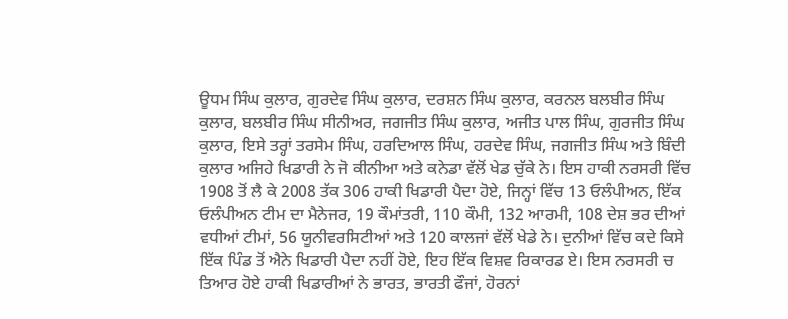ਊਧਮ ਸਿੰਘ ਕੁਲਾਰ, ਗੁਰਦੇਵ ਸਿੰਘ ਕੁਲਾਰ, ਦਰਸ਼ਨ ਸਿੰਘ ਕੁਲਾਰ, ਕਰਨਲ ਬਲਬੀਰ ਸਿੰਘ ਕੁਲਾਰ, ਬਲਬੀਰ ਸਿੰਘ ਸੀਨੀਅਰ, ਜਗਜੀਤ ਸਿੰਘ ਕੁਲਾਰ, ਅਜੀਤ ਪਾਲ ਸਿੰਘ, ਗੁਰਜੀਤ ਸਿੰਘ ਕੁਲਾਰ, ਇਸੇ ਤਰ੍ਹਾਂ ਤਰਸੇਮ ਸਿੰਘ, ਹਰਦਿਆਲ ਸਿੰਘ, ਹਰਦੇਵ ਸਿੰਘ, ਜਗਜੀਤ ਸਿੰਘ ਅਤੇ ਬਿੰਦੀ ਕੁਲਾਰ ਅਜਿਹੇ ਖਿਡਾਰੀ ਨੇ ਜੋ ਕੀਨੀਆ ਅਤੇ ਕਨੇਡਾ ਵੱਲੋਂ ਖੇਡ ਚੁੱਕੇ ਨੇ। ਇਸ ਹਾਕੀ ਨਰਸਰੀ ਵਿੱਚ 1908 ਤੋਂ ਲੈ ਕੇ 2008 ਤੱਕ 306 ਹਾਕੀ ਖਿਡਾਰੀ ਪੈਦਾ ਹੋਏ, ਜਿਨ੍ਹਾਂ ਵਿੱਚ 13 ਓਲੰਪੀਅਨ, ਇੱਕ ਓਲੰਪੀਅਨ ਟੀਮ ਦਾ ਮੈਨੇਜਰ, 19 ਕੌਮਾਂਤਰੀ, 110 ਕੌਮੀ, 132 ਆਰਮੀ, 108 ਦੇਸ਼ ਭਰ ਦੀਆਂ ਵਧੀਆਂ ਟੀਮਾਂ, 56 ਯੂਨੀਵਰਸਿਟੀਆਂ ਅਤੇ 120 ਕਾਲਜਾਂ ਵੱਲੋਂ ਖੇਡੇ ਨੇ। ਦੁਨੀਆਂ ਵਿੱਚ ਕਦੇ ਕਿਸੇ ਇੱਕ ਪਿੰਡ ਤੋਂ ਐਨੇ ਖਿਡਾਰੀ ਪੈਦਾ ਨਹੀਂ ਹੋਏ, ਇਹ ਇੱਕ ਵਿਸ਼ਵ ਰਿਕਾਰਡ ਏ। ਇਸ ਨਰਸਰੀ ਚ ਤਿਆਰ ਹੋਏ ਹਾਕੀ ਖਿਡਾਰੀਆਂ ਨੇ ਭਾਰਤ, ਭਾਰਤੀ ਫੌਜਾਂ, ਹੋਰਨਾਂ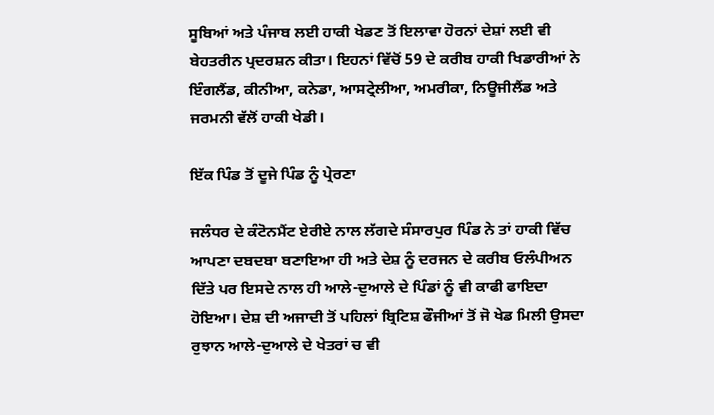ਸੂਬਿਆਂ ਅਤੇ ਪੰਜਾਬ ਲਈ ਹਾਕੀ ਖੇਡਣ ਤੋਂ ਇਲਾਵਾ ਹੋਰਨਾਂ ਦੇਸ਼ਾਂ ਲਈ ਵੀ ਬੇਹਤਰੀਨ ਪ੍ਰਦਰਸ਼ਨ ਕੀਤਾ। ਇਹਨਾਂ ਵਿੱਚੋਂ 59 ਦੇ ਕਰੀਬ ਹਾਕੀ ਖਿਡਾਰੀਆਂ ਨੇ ਇੰਗਲੈਂਡ, ਕੀਨੀਆ, ਕਨੇਡਾ, ਆਸਟ੍ਰੇਲੀਆ, ਅਮਰੀਕਾ, ਨਿਊਜੀਲੈਂਡ ਅਤੇ ਜਰਮਨੀ ਵੱਲੋਂ ਹਾਕੀ ਖੇਡੀ।

ਇੱਕ ਪਿੰਡ ਤੋਂ ਦੂਜੇ ਪਿੰਡ ਨੂੰ ਪ੍ਰੇਰਣਾ

ਜਲੰਧਰ ਦੇ ਕੰਟੋਨਮੈਂਟ ਏਰੀਏ ਨਾਲ ਲੱਗਦੇ ਸੰਸਾਰਪੁਰ ਪਿੰਡ ਨੇ ਤਾਂ ਹਾਕੀ ਵਿੱਚ ਆਪਣਾ ਦਬਦਬਾ ਬਣਾਇਆ ਹੀ ਅਤੇ ਦੇਸ਼ ਨੂੰ ਦਰਜਨ ਦੇ ਕਰੀਬ ਓਲੰਪੀਅਨ ਦਿੱਤੇ ਪਰ ਇਸਦੇ ਨਾਲ ਹੀ ਆਲੇ-ਦੁਆਲੇ ਦੇ ਪਿੰਡਾਂ ਨੂੰ ਵੀ ਕਾਫੀ ਫਾਇਦਾ ਹੋਇਆ। ਦੇਸ਼ ਦੀ ਅਜਾਦੀ ਤੋਂ ਪਹਿਲਾਂ ਬ੍ਰਿਟਿਸ਼ ਫੌਜੀਆਂ ਤੋਂ ਜੋ ਖੇਡ ਮਿਲੀ ਉਸਦਾ ਰੁਝਾਨ ਆਲੇ-ਦੁਆਲੇ ਦੇ ਖੇਤਰਾਂ ਚ ਵੀ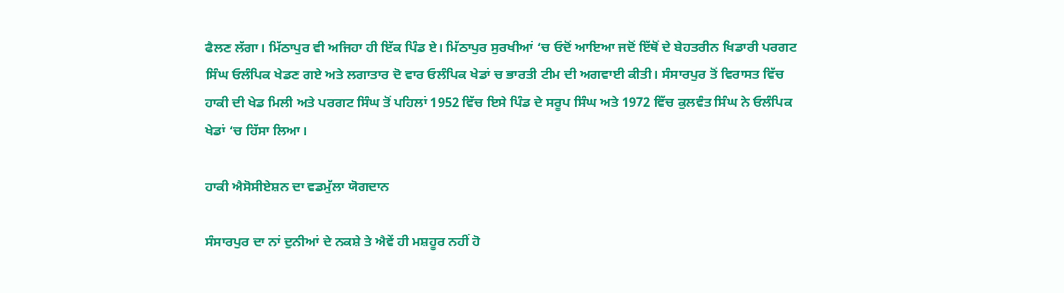ਫੈਲਣ ਲੱਗਾ। ਮਿੱਠਾਪੁਰ ਵੀ ਅਜਿਹਾ ਹੀ ਇੱਕ ਪਿੰਡ ਏ। ਮਿੱਠਾਪੁਰ ਸੁਰਖੀਆਂ ‘ਚ ਓਦੋਂ ਆਇਆ ਜਦੋਂ ਇੱਥੋਂ ਦੇ ਬੇਹਤਰੀਨ ਖਿਡਾਰੀ ਪਰਗਟ ਸਿੰਘ ਓਲੰਪਿਕ ਖੇਡਣ ਗਏ ਅਤੇ ਲਗਾਤਾਰ ਦੋ ਵਾਰ ਓਲੰਪਿਕ ਖੇਡਾਂ ਚ ਭਾਰਤੀ ਟੀਮ ਦੀ ਅਗਵਾਈ ਕੀਤੀ। ਸੰਸਾਰਪੁਰ ਤੋਂ ਵਿਰਾਸਤ ਵਿੱਚ ਹਾਕੀ ਦੀ ਖੇਡ ਮਿਲੀ ਅਤੇ ਪਰਗਟ ਸਿੰਘ ਤੋਂ ਪਹਿਲਾਂ 1952 ਵਿੱਚ ਇਸੇ ਪਿੰਡ ਦੇ ਸਰੂਪ ਸਿੰਘ ਅਤੇ 1972 ਵਿੱਚ ਕੁਲਵੰਤ ਸਿੰਘ ਨੇ ਓਲੰਪਿਕ ਖੇਡਾਂ ‘ਚ ਹਿੱਸਾ ਲਿਆ।

ਹਾਕੀ ਐਸੋਸੀਏਸ਼ਨ ਦਾ ਵਡਮੁੱਲਾ ਯੋਗਦਾਨ

ਸੰਸਾਰਪੁਰ ਦਾ ਨਾਂ ਦੁਨੀਆਂ ਦੇ ਨਕਸ਼ੇ ਤੇ ਐਵੇਂ ਹੀ ਮਸ਼ਹੂਰ ਨਹੀਂ ਹੋ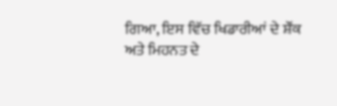ਗਿਆ, ਇਸ ਵਿੱਚ ਖਿਡਾਰੀਆਂ ਦੇ ਸ਼ੌਂਕ ਅਤੇ ਮਿਹਨਤ ਦੇ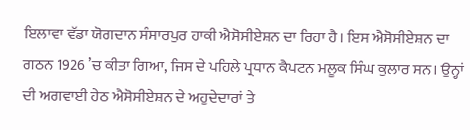ਇਲਾਵਾ ਵੱਡਾ ਯੋਗਦਾਨ ਸੰਸਾਰਪੁਰ ਹਾਕੀ ਐਸੋਸੀਏਸ਼ਨ ਦਾ ਰਿਹਾ ਹੈ। ਇਸ ਐਸੋਸੀਏਸ਼ਨ ਦਾ ਗਠਨ 1926 ’ਚ ਕੀਤਾ ਗਿਆ, ਜਿਸ ਦੇ ਪਹਿਲੇ ਪ੍ਰਧਾਨ ਕੈਪਟਨ ਮਲੂਕ ਸਿੰਘ ਕੁਲਾਰ ਸਨ। ਉਨ੍ਹਾਂ ਦੀ ਅਗਵਾਈ ਹੇਠ ਐਸੋਸੀਏਸ਼ਨ ਦੇ ਅਹੁਦੇਦਾਰਾਂ ਤੇ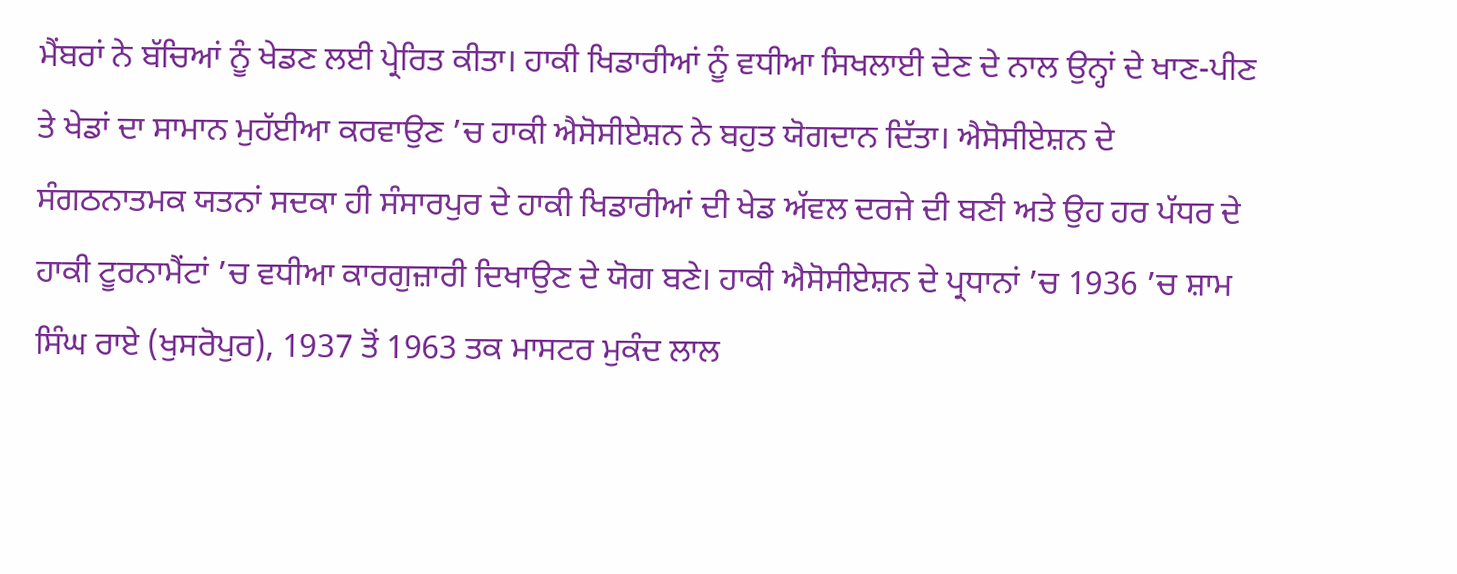ਮੈਂਬਰਾਂ ਨੇ ਬੱਚਿਆਂ ਨੂੰ ਖੇਡਣ ਲਈ ਪ੍ਰੇਰਿਤ ਕੀਤਾ। ਹਾਕੀ ਖਿਡਾਰੀਆਂ ਨੂੰ ਵਧੀਆ ਸਿਖਲਾਈ ਦੇਣ ਦੇ ਨਾਲ ਉਨ੍ਹਾਂ ਦੇ ਖਾਣ-ਪੀਣ ਤੇ ਖੇਡਾਂ ਦਾ ਸਾਮਾਨ ਮੁਹੱਈਆ ਕਰਵਾਉਣ ’ਚ ਹਾਕੀ ਐਸੋਸੀਏਸ਼ਨ ਨੇ ਬਹੁਤ ਯੋਗਦਾਨ ਦਿੱਤਾ। ਐਸੋਸੀਏਸ਼ਨ ਦੇ ਸੰਗਠਨਾਤਮਕ ਯਤਨਾਂ ਸਦਕਾ ਹੀ ਸੰਸਾਰਪੁਰ ਦੇ ਹਾਕੀ ਖਿਡਾਰੀਆਂ ਦੀ ਖੇਡ ਅੱਵਲ ਦਰਜੇ ਦੀ ਬਣੀ ਅਤੇ ਉਹ ਹਰ ਪੱਧਰ ਦੇ ਹਾਕੀ ਟੂਰਨਾਮੈਂਟਾਂ ’ਚ ਵਧੀਆ ਕਾਰਗੁਜ਼ਾਰੀ ਦਿਖਾਉਣ ਦੇ ਯੋਗ ਬਣੇ। ਹਾਕੀ ਐਸੋਸੀਏਸ਼ਨ ਦੇ ਪ੍ਰਧਾਨਾਂ ’ਚ 1936 ’ਚ ਸ਼ਾਮ ਸਿੰਘ ਰਾਏ (ਖੁਸਰੋਪੁਰ), 1937 ਤੋਂ 1963 ਤਕ ਮਾਸਟਰ ਮੁਕੰਦ ਲਾਲ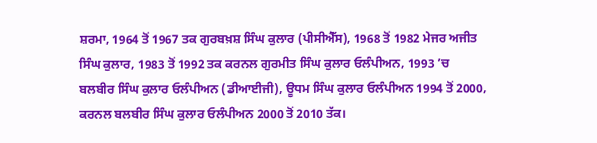ਸ਼ਰਮਾ, 1964 ਤੋਂ 1967 ਤਕ ਗੁਰਬਖ਼ਸ਼ ਸਿੰਘ ਕੁਲਾਰ (ਪੀਸੀਐੱਸ), 1968 ਤੋਂ 1982 ਮੇਜਰ ਅਜੀਤ ਸਿੰਘ ਕੁਲਾਰ, 1983 ਤੋਂ 1992 ਤਕ ਕਰਨਲ ਗੁਰਮੀਤ ਸਿੰਘ ਕੁਲਾਰ ਓਲੰਪੀਅਨ, 1993 ’ਚ ਬਲਬੀਰ ਸਿੰਘ ਕੁਲਾਰ ਓਲੰਪੀਅਨ (ਡੀਆਈਜੀ), ਊਧਮ ਸਿੰਘ ਕੁਲਾਰ ਓਲੰਪੀਅਨ 1994 ਤੋਂ 2000, ਕਰਨਲ ਬਲਬੀਰ ਸਿੰਘ ਕੁਲਾਰ ਓਲੰਪੀਅਨ 2000 ਤੋਂ 2010 ਤੱਕ।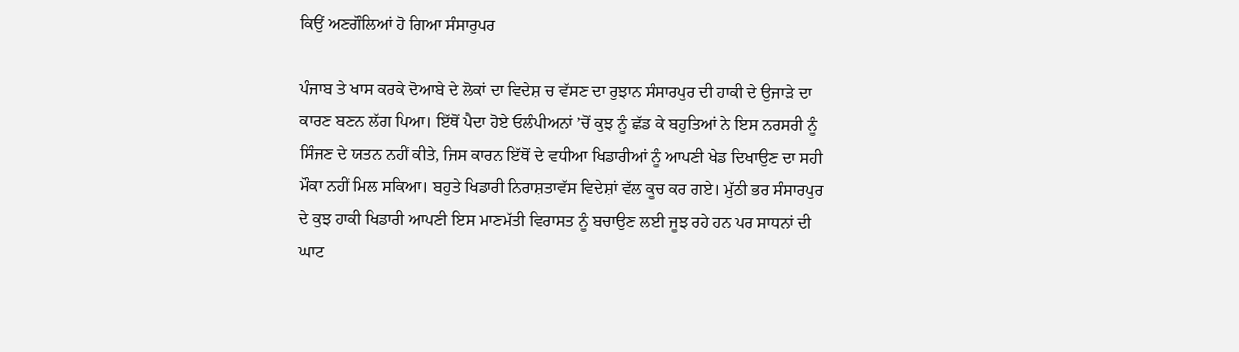ਕਿਉਂ ਅਣਗੌਲਿਆਂ ਹੋ ਗਿਆ ਸੰਸਾਰੁਪਰ

ਪੰਜਾਬ ਤੇ ਖਾਸ ਕਰਕੇ ਦੋਆਬੇ ਦੇ ਲੋਕਾਂ ਦਾ ਵਿਦੇਸ਼ ਚ ਵੱਸਣ ਦਾ ਰੁਝਾਨ ਸੰਸਾਰਪੁਰ ਦੀ ਹਾਕੀ ਦੇ ਉਜਾੜੇ ਦਾ ਕਾਰਣ ਬਣਨ ਲੱਗ ਪਿਆ। ਇੱਥੋਂ ਪੈਦਾ ਹੋਏ ਓਲੰਪੀਅਨਾਂ ’ਚੋਂ ਕੁਝ ਨੂੰ ਛੱਡ ਕੇ ਬਹੁਤਿਆਂ ਨੇ ਇਸ ਨਰਸਰੀ ਨੂੰ ਸਿੰਜਣ ਦੇ ਯਤਨ ਨਹੀਂ ਕੀਤੇ, ਜਿਸ ਕਾਰਨ ਇੱਥੋਂ ਦੇ ਵਧੀਆ ਖਿਡਾਰੀਆਂ ਨੂੰ ਆਪਣੀ ਖੇਡ ਦਿਖਾਉਣ ਦਾ ਸਹੀ ਮੌਕਾ ਨਹੀਂ ਮਿਲ ਸਕਿਆ। ਬਹੁਤੇ ਖਿਡਾਰੀ ਨਿਰਾਸ਼ਤਾਵੱਸ ਵਿਦੇਸ਼ਾਂ ਵੱਲ ਕੂਚ ਕਰ ਗਏ। ਮੁੱਠੀ ਭਰ ਸੰਸਾਰਪੁਰ ਦੇ ਕੁਝ ਹਾਕੀ ਖਿਡਾਰੀ ਆਪਣੀ ਇਸ ਮਾਣਮੱਤੀ ਵਿਰਾਸਤ ਨੂੰ ਬਚਾਉਣ ਲਈ ਜੂਝ ਰਹੇ ਹਨ ਪਰ ਸਾਧਨਾਂ ਦੀ ਘਾਟ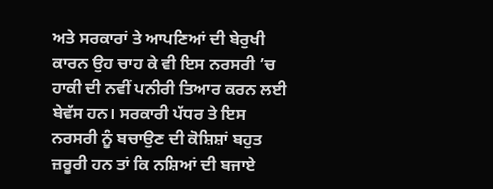ਅਤੇ ਸਰਕਾਰਾਂ ਤੇ ਆਪਣਿਆਂ ਦੀ ਬੇਰੁਖੀ ਕਾਰਨ ਉਹ ਚਾਹ ਕੇ ਵੀ ਇਸ ਨਰਸਰੀ ’ਚ ਹਾਕੀ ਦੀ ਨਵੀਂ ਪਨੀਰੀ ਤਿਆਰ ਕਰਨ ਲਈ ਬੇਵੱਸ ਹਨ। ਸਰਕਾਰੀ ਪੱਧਰ ਤੇ ਇਸ ਨਰਸਰੀ ਨੂੰ ਬਚਾਉਣ ਦੀ ਕੋਸ਼ਿਸ਼ਾਂ ਬਹੁਤ ਜ਼ਰੂਰੀ ਹਨ ਤਾਂ ਕਿ ਨਸ਼ਿਆਂ ਦੀ ਬਜਾਏ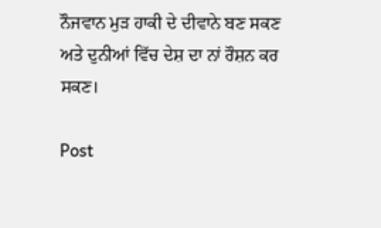ਨੌਜਵਾਨ ਮੁੜ ਹਾਕੀ ਦੇ ਦੀਵਾਨੇ ਬਣ ਸਕਣ ਅਤੇ ਦੁਨੀਆਂ ਵਿੱਚ ਦੇਸ਼ ਦਾ ਨਾਂ ਰੌਸ਼ਨ ਕਰ ਸਕਣ।

Post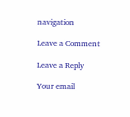navigation

Leave a Comment

Leave a Reply

Your email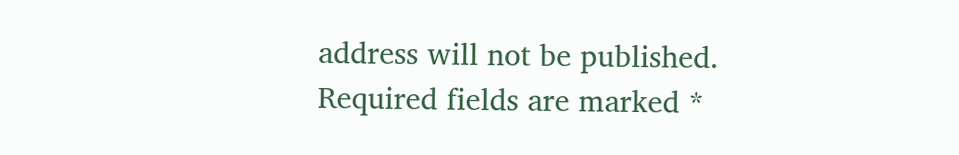address will not be published. Required fields are marked *